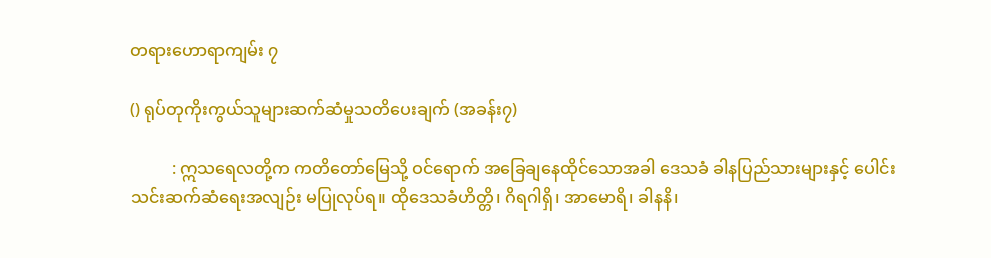တရားဟောရာကျမ်း ၇

() ရုပ်တုကိုးကွယ်သူများဆက်ဆံမှုသတိပေးချက် (အခန်း၇)

          : ဣသရေလတို့က ကတိတော်မြေသို့ ဝင်ရောက် အခြေချနေထိုင်သောအခါ ဒေသခံ ခါနပြည်သားများနှင့် ပေါင်းသင်းဆက်ဆံရေးအလျဉ်း မပြုလုပ်ရ။ ထိုဒေသခံဟိတ္တိ၊ ဂိရဂါရှိ၊ အာမောရိ၊ ခါနနိ၊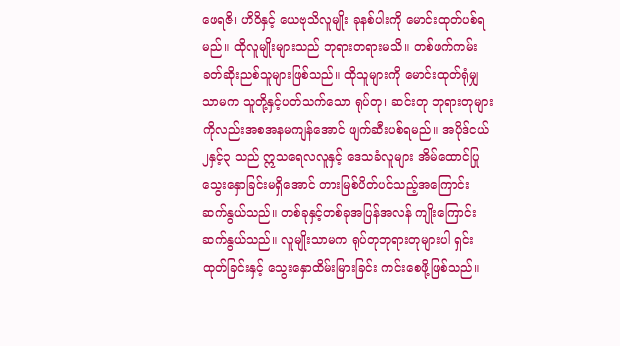ဖေရဇိ၊ ဟိဝိနှင့် ယေဗုသိလူမျိုး ခုနစ်ပါးကို မောင်းထုတ်ပစ်ရမည်။ ထိုလူမျိုးများသည် ဘုရားတရားမသိ။ တစ်ဖက်ကမ်းခတ်ဆိုးညစ်သူများဖြစ်သည်။ ထိုသူများကို မောင်းထုတ်ရုံမျှသာမက သူတို့နှင့်ပတ်သက်သော ရုပ်တု၊ ဆင်းတု ဘုရားတုများကိုလည်းအစအနမကျန်အောင် ဖျက်ဆီးပစ်ရမည်။ အပိုဒ်ငယ် ၂နှင့်၃ သည် ဣသရေလလူနှင့် ဒေသခံလူများ အိမ်ထောင်ပြု သွေးနှောခြင်းမရှိအောင် တားမြစ်ပိတ်ပင်သည့်အကြောင်း ဆက်နွယ်သည်။ တစ်ခုနှင့်တစ်ခုအပြန်အလန် ကျိုးကြောင်းဆက်နွယ်သည်။ လူမျိုးသာမက ရုပ်တုဘုရားတုများပါ ရှင်းထုတ်ခြင်းနှင့် သွေးနှောထိမ်းမြားခြင်း ကင်းစေဖို့ဖြစ်သည်။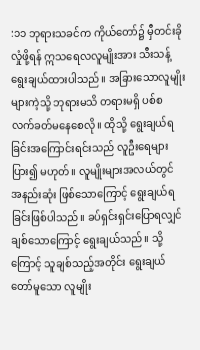:၁၁ ဘုရားသခင်က ကိုယ်တော်၌ မှီတင်းခိုလှုံဖို့ရန် ဣသရေလလူမျိုးအား သီးသန့် ရွေးချယ်ထားပါသည်။ အခြားသောလူမျိုးများကဲ့သို့ ဘုရားမသိ တရားမရှိ ပစ်စလက်ခတ်မနေစေလို။ ထိုသို့ ရွေးချယ်ရခြင်းအကြောင်းရင်းသည် လူဦးရေများပြား၍ မဟုတ်။ လူမျိုးများအလယ်တွင် အနည်းဆုံး ဖြစ်သောကြောင့် ရွေးချယ်ရခြင်းဖြစ်ပါသည်။ ခပ်ရှင်းရှင်းပြောရလျှင် ချစ်သောကြောင့် ရွေးချယ်သည်။ သို့ကြောင့် သူချစ်သည့်အတိုင်း ရွေးချယ်တော်မူသော လူမျိုး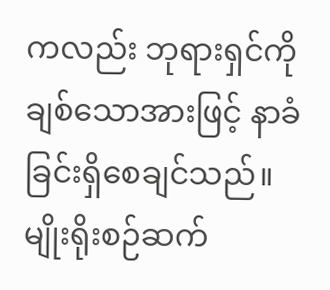ကလည်း ဘုရားရှင်ကို ချစ်သောအားဖြင့် နာခံခြင်းရှိစေချင်သည်။ မျိုးရိုးစဉ်ဆက်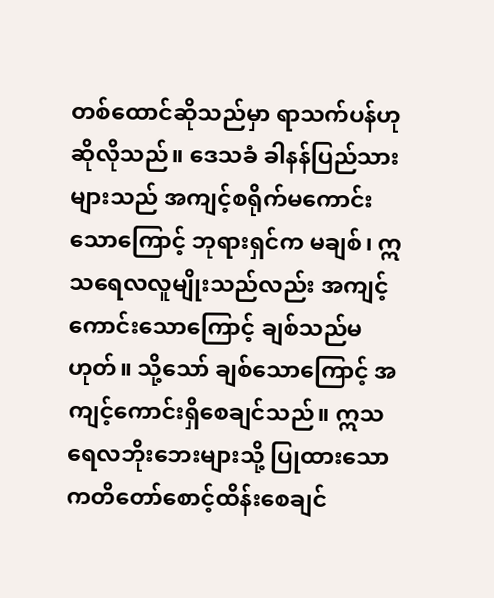တစ်ထောင်ဆိုသည်မှာ ရာသက်ပန်ဟု ဆိုလိုသည်။ ဒေသခံ ခါနန်ပြည်သားများသည် အကျင့်စရိုက်မကောင်းသောကြောင့် ဘုရားရှင်က မချစ်၊ ဣသရေလလူမျိုးသည်လည်း အကျင့်ကောင်းသောကြောင့် ချစ်သည်မဟုတ်။ သို့သော် ချစ်သောကြောင့် အကျင့်ကောင်းရှိစေချင်သည်။ ဣသရေလဘိုးဘေးများသို့ ပြုထားသောကတိတော်စောင့်ထိန်းစေချင်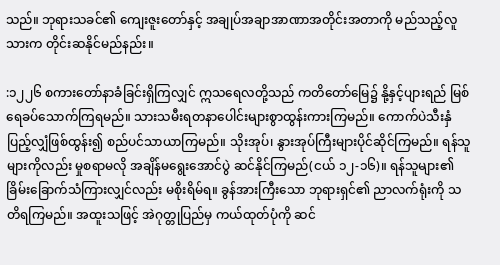သည်။ ဘုရားသခင်၏ ကျေးဇူးတော်နှင့် အချုပ်အချာအာဏာအတိုင်းအတာကို မည်သည့်လူသားက တိုင်းဆနိုင်မည်နည်း။

:၁၂၂၆ စကားတော်နာခံခြင်းရှိကြလျှင် ဣသရေလတို့သည် ကတိတော်မြေ၌ နို့နှင့်ပျားရည် မြစ်ရေခပ်သောက်ကြရမည်။ သားသမီးရတနာပေါင်းများစွာထွန်းကားကြမည်။ ကောက်ပဲသီးနှံ ပြည့်လျှံဖြစ်ထွန်း၍ စည်ပင်သာယာကြမည်။ သိုးအုပ်၊ နွားအုပ်ကြီးများပိုင်ဆိုင်ကြမည်။ ရန်သူများကိုလည်း မှုစရာမလို အချိန်မရွေးအောင်ပွဲ ဆင်နိုင်ကြမည်(ငယ် ၁၂-၁၆)။ ရန်သူများ၏ ခြိမ်းခြောက်သံကြားလျှင်လည်း မစိုးရိမ်ရ။ ခွန်အားကြီးသော ဘုရားရှင်၏ ညာလက်ရုံးကို သတိရကြမည်။ အထူးသဖြင့် အဲဂုတ္တုပြည်မှ ကယ်ထုတ်ပုံကို ဆင်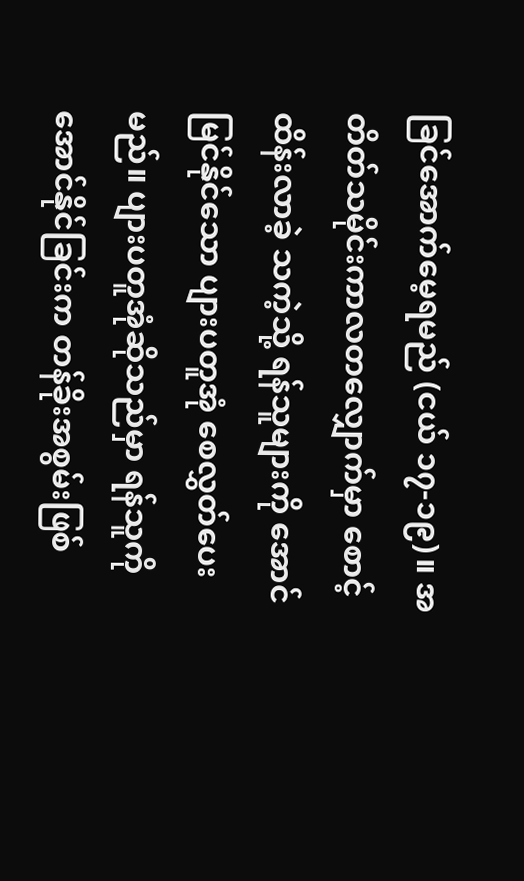ခြင်အောက်မေ့ရမည် (ငယ် ၁၇-၁၉)။ အတိတ်သမိုင်းကာလတလျှောက်မှာ စောင့်ထိန်းလာခဲ့ သကဲ့သို့ ရန်သူများကို အောင်မြင်နိုင်သော ပျားပတူအုံ စေလွှတ်ပေးမည်။ ပျားပတူအုံဆိုသည်မှာ ရန်သူကို အောင်နိုင်ခြင်းက တန်ခိုးအစွမ်းဖြစ်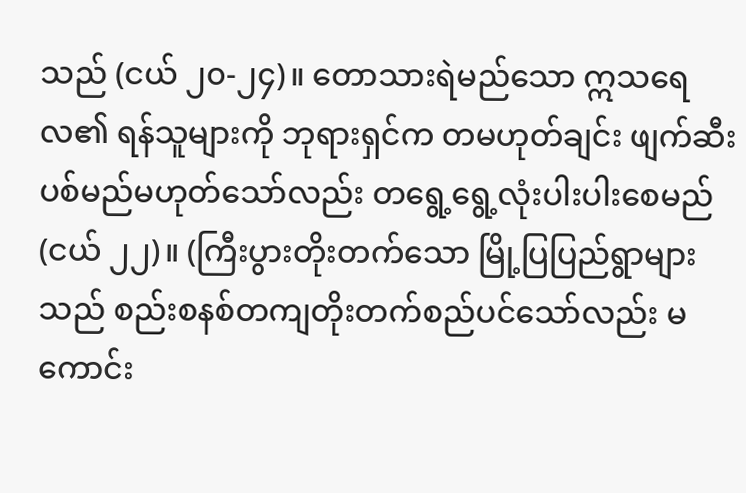သည် (ငယ် ၂၀-၂၄)။ တောသားရဲမည်သော ဣသရေလ၏ ရန်သူများကို ဘုရားရှင်က တမဟုတ်ချင်း ဖျက်ဆီးပစ်မည်မဟုတ်သော်လည်း တရွေ့ရွေ့လုံးပါးပါးစေမည် (ငယ် ၂၂)။ (ကြီးပွားတိုးတက်သော မြို့ပြပြည်ရွာများသည် စည်းစနစ်တကျတိုးတက်စည်ပင်သော်လည်း မကောင်း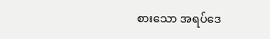စားသော အရပ်ဒေ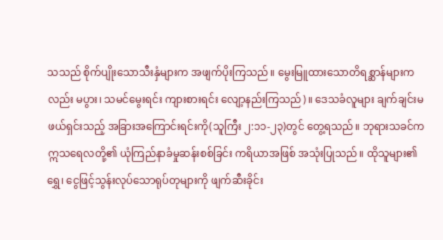သသည် စိုက်ပျိုးသောသီးနှံများက အဖျက်ပိုးကြသည်။ မွေးမြူထားသောတိရစ္ဆာန်များကလည်း မပွား၊ သမင်မွေးရင်း ကျားစားရင်း လျော့နည်းကြသည်)။ ဒေသခံလူများ ချက်ချင်းမဖယ်ရှင်းသည့် အခြားအကြောင်းရင်းကို(သူကြီး ၂:၁၁-၂၃)တွင် တွေ့ရသည်။ ဘုရားသခင်က ဣသရေလတို့၏ ယုံကြည်နာခံမှုဆန်းစစ်ခြင်း ကရိယာအဖြစ် အသုံးပြုသည်။ ထိုသူများ၏ ရွှေ၊ ငွေဖြင့်သွန်းလုပ်သောရုပ်တုများကို ဖျက်ဆီးခိုင်း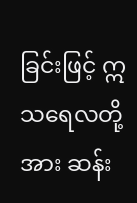ခြင်းဖြင့် ဣသရေလတို့အား ဆန်း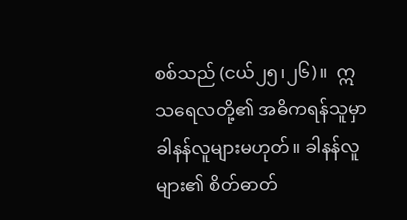စစ်သည် (ငယ်၂၅၊၂၆)။  ဣသရေလတို့၏ အဓိကရန်သူမှာ ခါနန်လူများမဟုတ်။ ခါနန်လူများ၏ စိတ်ဓာတ်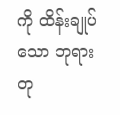ကို ထိန်းချုပ်သော ဘုရားတု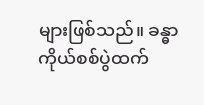များဖြစ်သည်။ ခန္ဓာကိုယ်စစ်ပွဲထက်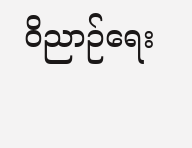ဝိညာဉ်ရေး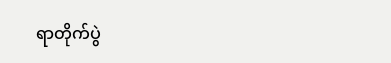ရာတိုက်ပွဲ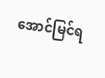အောင်မြင်ရ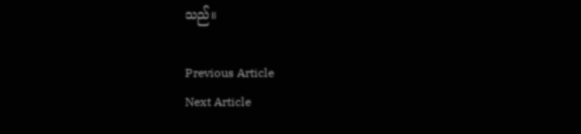သည်။

Previous Article
Next Article